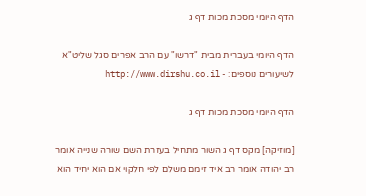הדף היומי מסכת מכות דף ג

הדף היומי בעברית מבית "דרשו" עם הרב אפרים סגל שליט"א
לשיעורים נוספים: - http://www.dirshu.co.il

הדף היומי מסכת מכות דף ג

[מוזיקה] מקס דף ג השור מתחיל בעזרת השם שורה שנייה אומר רב יהודה אומר רב איד זימם משלם לפי חלקוי אם הוא יחיד הוא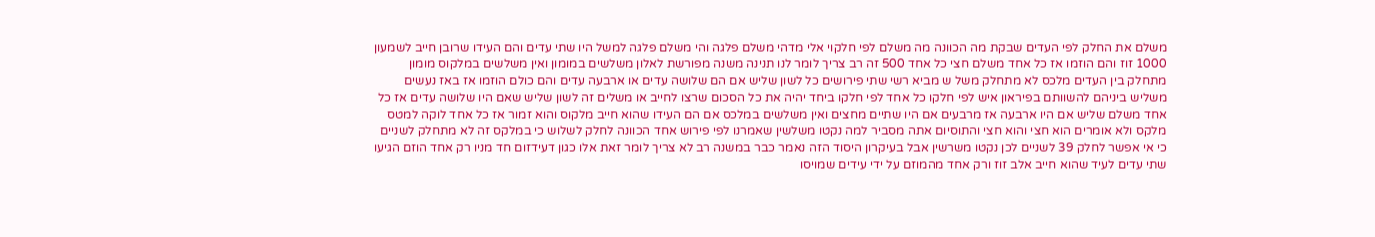משלם את החלק לפי העדים שבקת מה הכוונה מה משלם לפי חלקוי אלי מדהי משלם פלגה והי משלם פלגה למשל היו שתי עדים והם העידו שרובן חייב לשמעון 1000 זוז והם הוזמו אז כל אחד משלם חצי כל אחד 500 זה רב צריך לומר לנו תנינה משנה מפורשת לאלון משלשים במומון ואין משלשים במלקוס מומון מתחלק בין העדים מלכס לא מתחלק משל ש מביא רשי שתי פירושים כל לשון שליש אם הם שלושה עדים או ארבעה עדים והם כולם הוזמו אז באז נעשים משליש ביניהם להשוותם בפיראון איש לפי חלקו כל אחד לפי חלקו ביחד יהיה את כל הסכום שרצו לחייב או משלים זה לשון שליש שאם היו שלושה עדים אז כל אחד משלם שליש אם היו ארבעה אז מרבעים אם היו שתיים מחצים ואין משלשים במלכס אם הם העידו שהוא חייב מלקוס והוא זמור אז כל אחד לוקה למטס מלקס ולא אומרים הוא חצי והוא חצי והתוסיום אתה מסביר למה נקטו משלשין שאמרנו לפי פירוש אחד הכוונה לחלק לשלוש כי במלקס זה לא מתחלק לשניים כי אי אפשר לחלק 39 לשניים לכן נקטו משרשין אבל בעיקרון היסוד הזה נאמר כבר במשנה רב לא צריך לומר זאת אלו כגון דעידזום חד מניו רק אחד הוזם הגיעו שתי עדים לעיד שהוא חייב אלב זוז ורק אחד מהמוזם על ידי עידים שמויסו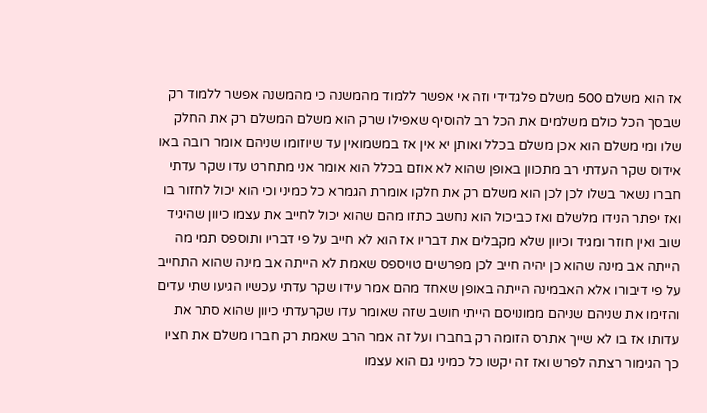אז הוא משלם 500 משלם פלגדידי וזה אי אפשר ללמוד מהמשנה כי מהמשנה אפשר ללמוד רק שבסך הכל כולם משלמים את הכל רב להוסיף שאפילו שרק הוא משלם המשלם רק את החלק שלו ומי משלם הוא אכן משלם בכלל ואותן יא אין אז במשמואין עד שיוזומו שניהם אומר רובה באו אידוס שקר העדתי רב מתכוון באופן שהוא לא אוזם בכלל הוא אומר אני מתחרט עדו שקר עדתי חברו נשאר בשלו לכן לכן הוא משלם רק את חלקו אומרת הגמרא כל כמיני וכי הוא יכול לחזור בו ואז יפתר הנידו מלשלם ואז כביכול הוא נחשב כתזו מהם שהוא יכול לחייב את עצמו כיוון שהיגיד שוב ואין חוזר ומגיד וכיוון שלא מקבלים את דבריו אז הוא לא חייב על פי דבריו ותוספס תמי מה הייתה אב מינה שהוא כן יהיה חייב לכן מפרשים טויספס שאמת לא הייתה אב מינה שהוא התחייב על פי דיבורו אלא האבמינה הייתה באופן שאחד מהם אמר עידו שקר עדתי עכשיו הגיעו שתי עדים והזימו את שניהם שניהם ממונויסם הייתי חושב שזה שאומר עדו שקרעדתי כיוון שהוא סתר את עדותו אז בו לא שייך אתרס הזומה רק בחברו ועל זה אמר הרב שאמת רק חברו משלם את חציו כך הגימור רצתה לפרש ואז זה יקשו כל כמיני גם הוא עצמו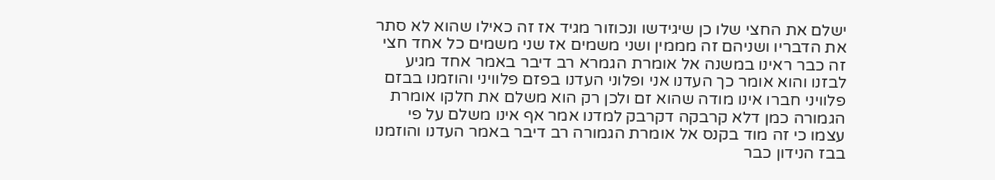ישלם את החצי שלו כן שיגידשו ונכוזור מגיד אז זה כאילו שהוא לא סתר את הדבריו ושניהם זה מממין ושני משמים אז שני משמים כל אחד חצי זה כבר ראינו במשנה אל אומרת הגמרא רב דיבר באמר אחד מגיע לבזנו והוא אומר כך העדנו אני ופלוני העדנו בפזם פלוויני והוזמנו בבזם פלוויני חברו אינו מודה שהוא זם ולכן רק הוא משלם את חלקו אומרת הגמורה כמן דלא קרבקה דקרבק למדנו אמר אף אינו משלם על פי עצמו כי זה מוד בקנס אל אומרת הגמורה רב דיבר באמר העדנו והוזמנו בבז הנידון כבר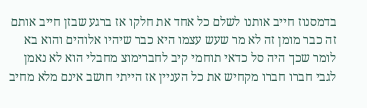בדמסנוז חייב אותנו לשלם כל אחד את חלקו אז ברגע שבזן חייב אותם זה כבר מומן זה לא מר שעש עצמו היא כבר שיהיו אלוהים והוא בא לומר שכך היה סל כדאי תוחמי קיב לחברימוצ מחבלי הוא לא נאמן לגבי חברו חברו מקחיש את כל העניין אז הייתי חושב אינם מלא מחיב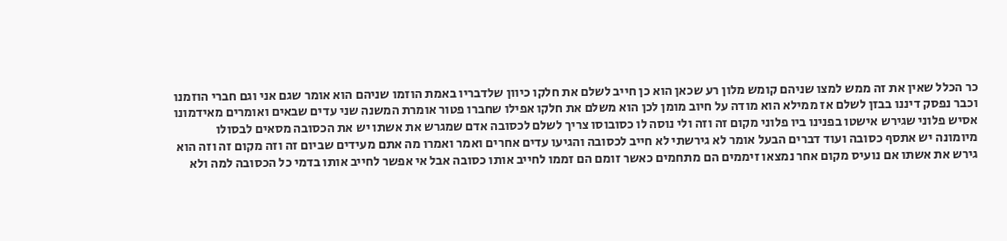כר הכלל שאין את זה ממש למצו שניהם קומש מלון רע שכאן הוא כן חייב לשלם את חלקו כיוון שלדבריו באמת הוזמו שניהם הוא אומר שגם אני וגם חברי הוזמנו וכבר נפסק דיננו בבזן לשלם אז ממילא הוא מודה על חיוב מומן לכן הוא משלם את חלקו אפילו שחברו פטור אומרת המשנה שני עדים שבאים ואומרים מאידמונו אסיש פלוני שגירש אישטו בפנינו ביו פלוני מקום זה וזה ולי נוסה לו כסובוסו צריך לשלם לכסובה אדם שמגרש את אשתו יש את הכסובה מסאים לבסולו מיומונה יש אתסף כסובה ועוד דברים הבעל אומר לא גירשתי לא חייב לכסובה והגיעו עדים אחרים ואמר ואמרו מה אתם מעידים שביום זה וזה מקום זה וזה הוא גירש את אשתו אם נועיס מקום אחר נמצאו זיממים הם מתחמים כאשר זומם הם זממו לחייב אותו כסובה אבל אי אפשר לחייב אותו בדמי כל הכסובה למה ולא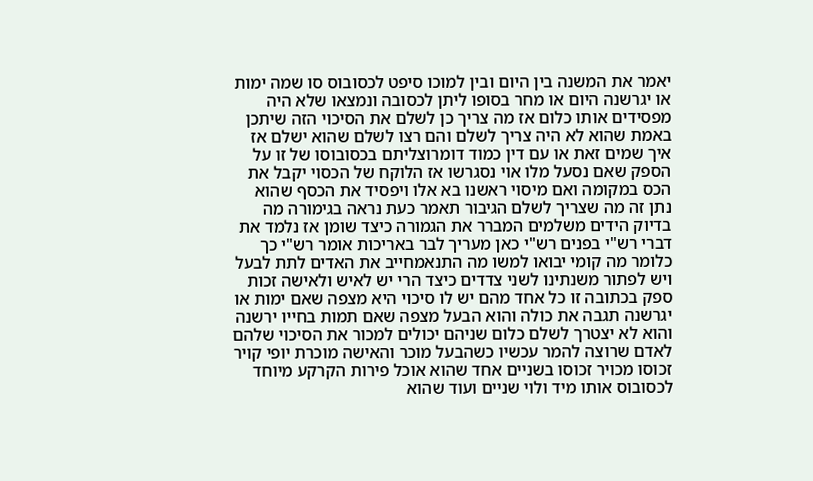יאמר את המשנה בין היום ובין למוכו סיפט לכסובוס סו שמה ימות או יגרשנה היום או מחר בסופו ליתן לכסובה ונמצאו שלא היה מפסידים אותו כלום אז מה צריך כן לשלם את הסיכוי הזה שיתכן באמת שהוא לא היה צריך לשלם והם רצו לשלם שהוא ישלם אז איך שמים זאת או עם דין כמוד דומרוצליתם בכסובוסו של זו על הספק שאם נסעל מלו אוי נסגרשו אז הלוקח של הכסוי יקבל את הכס במקומה ואם מיסוי ראשנו בא אלו ויפסיד את הכסף שהוא נתן זה מה שצריך לשלם הגיבור תאמר כעת נראה בגימורה מה בדיוק הידים משלמים המברר את הגמורה כיצד שומן אז נלמד את דברי רש"י בפנים רש"י כאן מעריך לבר באריכות אומר רש"י כך כלומר מה קומי יבואו למשו מה התנאמחייב את האדים לתת לבעל ויש לפתור משנתינו לשני צדדים כיצד הרי יש לאיש ולאישה זכות ספק בכתובה זו כל אחד מהם יש לו סיכוי היא מצפה שאם ימות או יגרשנה תגבה את כולה והוא הבעל מצפה שאם תמות בחייו ירשנה והוא לא יצטרך לשלם כלום שניהם יכולים למכור את הסיכוי שלהם לאדם שרוצה להמר עכשיו כשהבעל מוכר והאישה מוכרת יופי קויר זכוסו מכויר זכוסו בשניים אחד שהוא אוכל פירות הקרקע מיוחד לכסובוס אותו מיד ולוי שניים ועוד שהוא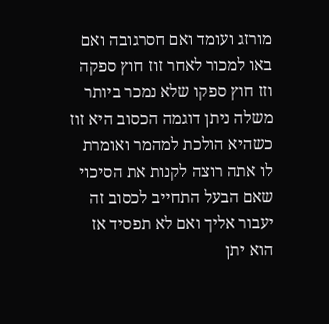מורזג ועומד ואם חסרגובה ואם באו למכור לאחר זוז חוץ ספקה וזז חוץ ספקו שלא נמכר ביותר משלה ניתן דוגמה הכסוב היא זוז כשהיא הולכת למהמר ואומרת לו אתה רוצה לקנות את הסיכוי שאם הבעל התחייב לכסוב זה יעבור אליך ואם לא תפסיד אז הוא יתן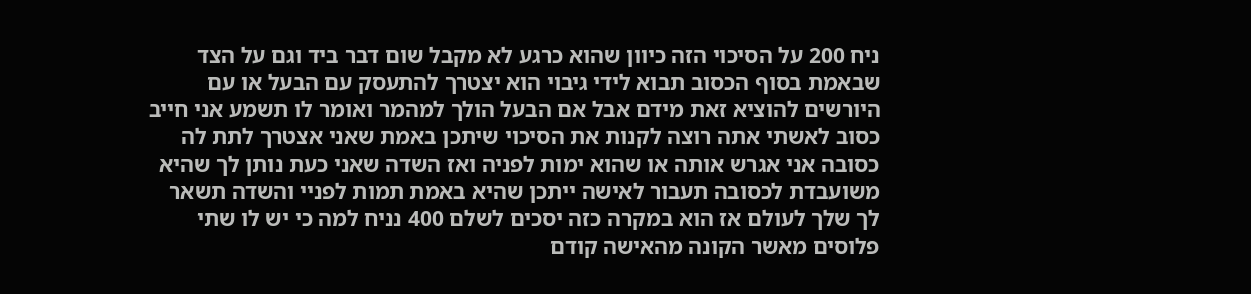ניח 200 על הסיכוי הזה כיוון שהוא כרגע לא מקבל שום דבר ביד וגם על הצד שבאמת בסוף הכסוב תבוא לידי גיבוי הוא יצטרך להתעסק עם הבעל או עם היורשים להוציא זאת מידם אבל אם הבעל הולך למהמר ואומר לו תשמע אני חייב כסוב לאשתי אתה רוצה לקנות את הסיכוי שיתכן באמת שאני אצטרך לתת לה כסובה אני אגרש אותה או שהוא ימות לפניה ואז השדה שאני כעת נותן לך שהיא משועבדת לכסובה תעבור לאישה ייתכן שהיא באמת תמות לפניי והשדה תשאר לך שלך לעולם אז הוא במקרה כזה יסכים לשלם 400 נניח למה כי יש לו שתי פלוסים מאשר הקונה מהאישה קודם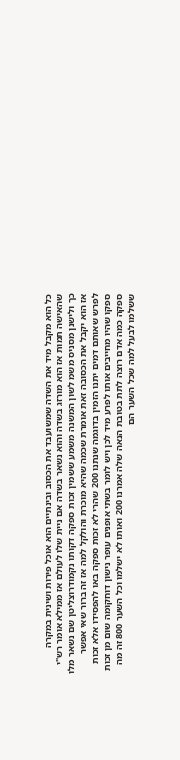כל הוא מקבל מיד את השדה שמשועבד את הכסוב ובינתיים הוא אוכל פירות ושינית במקרה שהאישה תמות אז הוא מורזג בשדה והוא נשאר בשדה אם ניית שלו לעולם אז ממילא אומר רש"י כך ולישנן מסניס משמ לשון המשנה משמע ששמין זכות ספקה דקותו נקמודרוצליטן שם נשאר מלו אז הוא יקבל את הכסובה זאת אומרת שכמה שהיא מוכרת והולקל למה אז זה ברור שאי אפשר לפרש שאותם דמים יתנו הזמין בדוגמה שנתנו 200 שהרי לא זכות ספקה באו להפסידו אלא זכות ספקו שהיו מחייבים אותו לפרע מיד לכן ויש לומר בשתי אופנים עופר נישון דוחקומה שום מן זכות ספקה כמה אדם רוצה לתת בטובת הנאה שלה אמרנו 200 ואותו לא ישלמו וכל השער 800 זה מה ששלמו לבעל למה שכל השער הם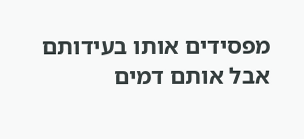מפסידים אותו בעידותם אבל אותם דמים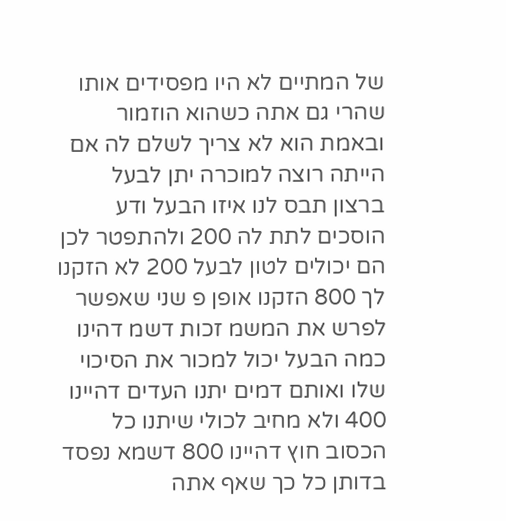של המתיים לא היו מפסידים אותו שהרי גם אתה כשהוא הוזמור ובאמת הוא לא צריך לשלם לה אם הייתה רוצה למוכרה יתן לבעל ברצון תבס לנו איזו הבעל ודע הוסכים לתת לה 200 ולהתפטר לכן הם יכולים לטון לבעל 200 לא הזקנו לך 800 הזקנו אופן פ שני שאפשר לפרש את המשמ זכות דשמ דהינו כמה הבעל יכול למכור את הסיכוי שלו ואותם דמים יתנו העדים דהיינו 400 ולא מחיב לכולי שיתנו כל הכסוב חוץ דהיינו 800 דשמא נפסד בדותן כל כך שאף אתה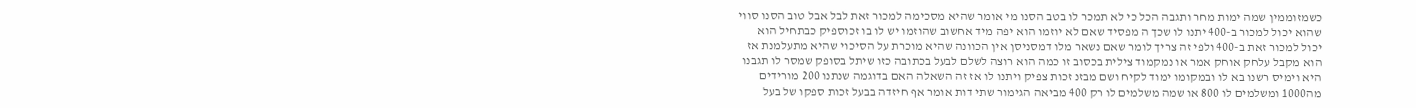כשמזוממין שמה ימות מחר ותגבה הכל כי לא תמכר לו בטב הסנו מי אומר שהיא מסכימה למכור זאת לבל אבל טוב הסנו סווי שהוא יכול למכור ב-400 יתנו לו שכך ה מפסיד שאם לא יוזמו הוא יפה מיד אחשוב שהוזמו יש לו בו זכוספיק כבתחיל הוא יכול למכור זאת ב-400 ולפי זה צריך לומר שאם נשאר מלו דמסניסן אין הכוונה שהיא מוכרת על הסיכוי שהיא מתעלמנת אז הוא מקבל עלחק אוחק אמר או נמקמוד צילית בכסוב זו כמה הוא רוצה לשלם לבעל בכתובה כזו שיתל בסופק שמסר לו תגבנו היא וימיס רשנו בא לו ובמקומו ימוד לקיח ושם מבזנ זכות צפיק ויתנו לו אז זה השאלה האם בדוגמה שנתנו 200 מורידים מה1000 ומשלמים לו 800 או שמה משלמים לו רק 400 מביאה הגימור שתי דות אומר אף חיזדה בבעל זכות ספקו של בעל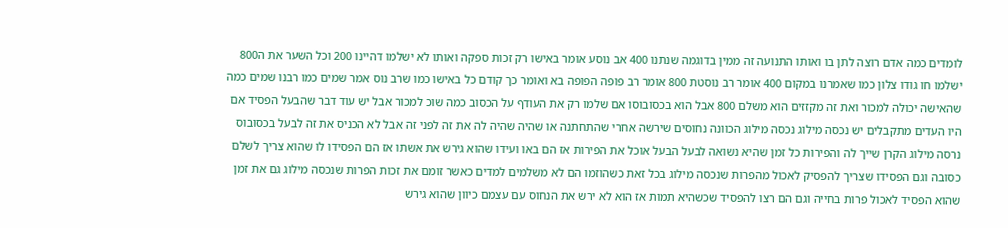לומדים כמה אדם רוצה לתן בו ואותו התנועה זה ממין בדוגמה שנתנו 400 אב נוסע אומר באישו רק זכות ספקה ואותו לא ישלמו דהיינו 200 וכל השער את ה800 ישלמו חו גודו צלון כמו שאמרנו במקום 400 אומר רב נוסטת 800 אומר רב פופה הפופה בא ואומר כך קודם כל באישו כמו שרב נוס אמר שמים כמו רבנו שמים כמה שהאישה יכולה למכור ואת זה מקזזים הוא משלם 800 אבל הוא בכסובוסו אם שלמו רק את העודף על הכסוב כמה שוכ למכור אבל יש עוד דבר שהבעל הפסיד אם היו העדים מתקבלים יש נכסה מילוג נכסה מילוג הכוונה נחוסים שירשה אחרי שהתחתנה או שהיה שהיה לה את זה לפני זה אבל לא הכניס את זה לבעל בכסובוס נרסה מילוג הקרן שייך לה והפירות כל זמן שהיא נשואה לבעל הבעל אוכל את הפירות אז הם באו ועידו שהוא גירש את אשתו אז הם הפסידו לו שהוא צריך לשלם כסובה וגם הפסידו שצריך להפסיק לאכול מהפרות שנכסה מילוג בכל זאת כשהוזמו הם לא משלמים למדים כאשר זומם את זכות הפרות שנכסה מילוג גם את זמן שהוא הפסיד לאכול פרות בחייה וגם הם רצו להפסיד שכשהיא תמות אז הוא לא ירש את הנחוס עם עצמם כיוון שהוא גירש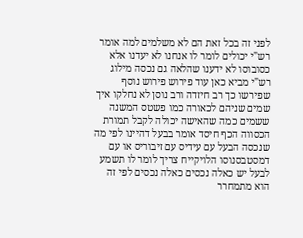לפני זה בכל זאת הם לא משלמים למה אומר רש"י יכולים לומר לו אנחנו לא יעדנו אלא כסובוסו לא ידענו שהלאה גם נכסה מילוג רש"י מביא כאן עוד פירוש פירוש נוסף שפירשו כך רב חיזדה ורב נוסן לא נחלקו איך שמים שניהם לכאורה כמו פשטס המשנה ששמים כמה שהאישה יכולה לקבל תמורת הכסווה הכף חיסד אומר בבעל דהיינו לפי מה שנכסה הבעל עם עידיס עם זיבוריס או עם דמסטבסנוסו הלויקייח צריך לומר לו תשמע לבעל יש כאלה נכסים כאלה נכסים לפי זה הוא מתמחרר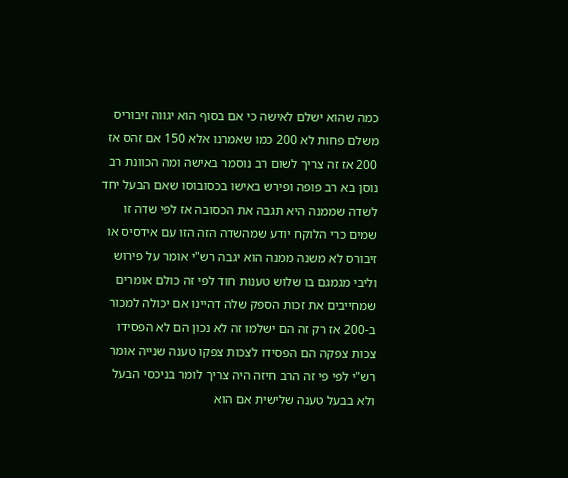כמה שהוא ישלם לאישה כי אם בסוף הוא יגווה זיבוריס משלם פחות לא 200 כמו שאמרנו אלא 150 אם זהס אז 200 אז זה צריך לשום רב נוסמר באישה ומה הכוונת רב נוסן בא רב פופה ופירש באישו בכסובוסו שאם הבעל יחד לשדה שממנה היא תגבה את הכסובה אז לפי שדה זו שמים כרי הלוקח יודע שמהשדה הזה הזו עם אידסיס או זיבורס לא משנה ממנה הוא יגבה רש"י אומר על פירוש וליבי מגמגם בו שלוש טענות חוד לפי זה כולם אומרים שמחייבים את זכות הספק שלה דהיינו אם יכולה למכור ב-200 אז רק זה הם ישלמו זה לא נכון הם לא הפסידו צכות צפקה הם הפסידו לצכות צפקו טענה שנייה אומר רש"י לפי פי זה הרב חיזה היה צריך לומר בניכסי הבעל ולא בבעל טענה שלישית אם הוא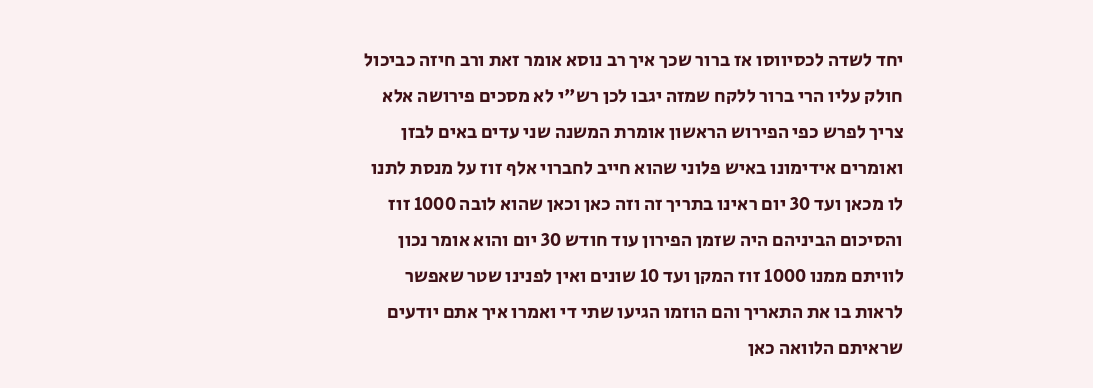יחד לשדה לכסיווסו אז ברור שכך איך רב נוסא אומר זאת ורב חיזה כביכול חולק עליו הרי ברור ללקח שמזה יגבו לכן רש"י לא מסכים פירושה אלא צריך לפרש כפי הפירוש הראשון אומרת המשנה שני עדים באים לבזן ואומרים אידימונו באיש פלוני שהוא חייב לחברוי אלף זוז על מנסת לתנו לו מכאן ועד 30 יום ראינו בתריך זה וזה כאן וכאן שהוא לובה 1000 זוז והסיכום הביניהם היה שזמן הפירון עוד חודש 30 יום והוא אומר נכון לוויתם ממנו 1000 זוז המקן ועד 10 שונים ואין לפנינו שטר שאפשר לראות בו את התאריך והם הוזמו הגיעו שתי די ואמרו איך אתם יודעים שראיתם הלוואה כאן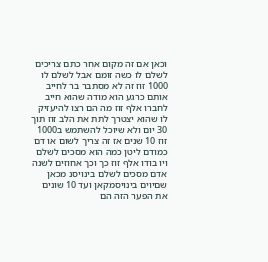וכאן אם זה מקום אחר כתם צריכים לשלם לו כשה זומם אבל לשלם לו 1000 זוז זה לא מסתבר בר לחייב אותם כרגע הוא מודה שהוא חייב לחברו אלף זוז מה הם רצו להיעזיק לו שהוא יצטרך לתת את הלב זוז תוך 30 יום ולא שיוכל להשתמש ב1000 זוז 10 שנים אז זה צריך לשום או דם כמודם ליטן כמה הוא מסכים לשלם ויו בודו אלף זוז כך וכך אחוזים לשנה אדם מסכים לשלם בינויסנ מכאן שםיוים בינויסמקאן ועד 10 שונים את הפער הזה הם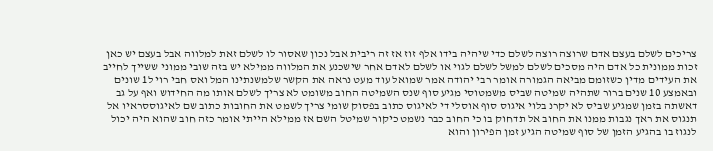צריכים לשלם בעצם אדם שרוצה רוצה לשלם כדי שיהיה בידו אלף זוז אז זה ריבית אבל נכון שאסור לו לשלם זאת למלווה אבל בעצם יש כאן זכות ממונית כל אדם היה מסכים לשלם למשל לשלם לגוי או לשלם לאדם אחר שישכנע את המלווה ממילא יש בזה שובי ממוני ששייך לחייב את העידים מדין כשזומם מביאה הגמורה אומר רבי יהודה אמר שמואל עוד מעט נראה את הקשר שלמשנתינו המל ואס חבי רוי ל1 שונים ובאמצע 10 שנים ברור שתהיה שמיטה שביס משמטוסי מגיע סוף שנס השמיטה החוב משומט לא צריך לשלם אותו מה החידוש ואף על גב דאשתה בזמן שמגיע שביס לא יקרנ בלוי איגוס סוף אוסלי די לאיגוס כתוב בפסוק שומי צריך לשמט את החובות כתוב שם לאיגוססראיו אל תנגוס את ראך נגבות ממנו את החוב אל תדחוק בו כי החוב כבר נשמט כיקור שמיטל השם אז ממילא הייתי אומר כזה חוב שהוא היה יכול לנגוז בו בהגיע הזמן של סוף שמיטה הגיע זמן הפירון והוא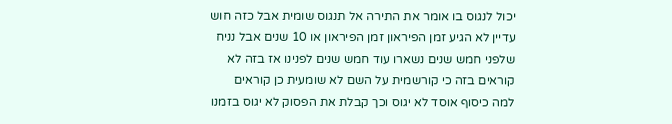יכול לנגוס בו אומר את התירה אל תנגוס שומית אבל כזה חוש עדיין לא הגיע זמן הפיראון זמן הפיראון או 10 שנים אבל נניח שלפני חמש שנים נשארו עוד חמש שנים לפנינו אז בזה לא קוראים בזה כי קורשמית על השם לא שומעית כן קוראים למה כיסוף אוסד לא יגוס וכך קבלת את הפסוק לא יגוס בזמנו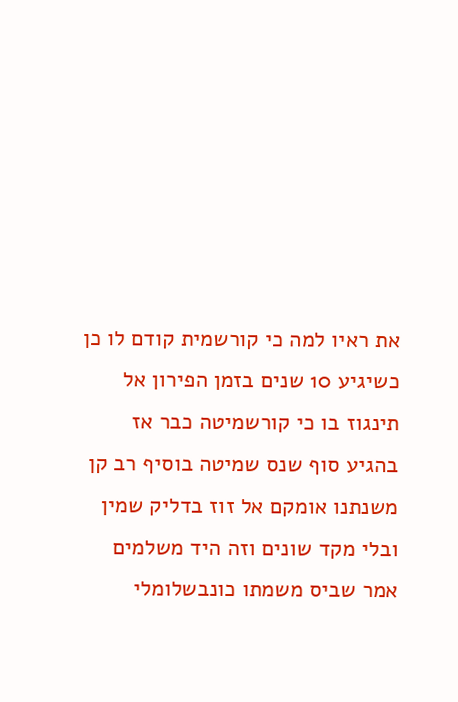את ראיו למה כי קורשמית קודם לו כן כשיגיע 10 שנים בזמן הפירון אל תינגוז בו כי קורשמיטה כבר אז בהגיע סוף שנס שמיטה בוסיף רב קן משנתנו אומקם אל זוז בדליק שמין ובלי מקד שונים וזה היד משלמים אמר שביס משמתו כונבשלומלי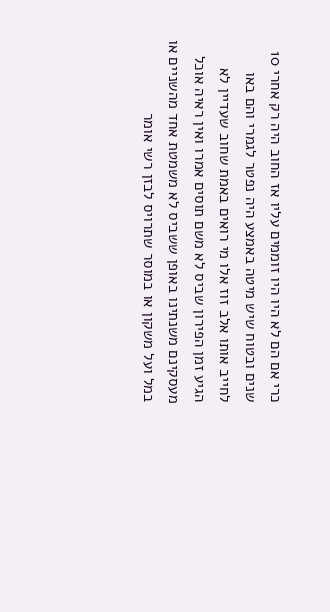כרי אם הם לא היו היו זוממים עליו אז החוב היה רק אחרי 10 שנים ובטוח שיש מיטה באמצע היה נפטר לגמרי והם באו לחייב אותו אלב זוז אלו מי רואים באמת שחוב שעדיין לא הגיע זמן הפירון שביס לא משם תוסים אמרו ואין ראיה אוכל מעסקינם משנתינו באופן ששביס לא משמטת אחד מהשניים או במל ועל משקון או במוסר שתרויס לבזן רשי אומר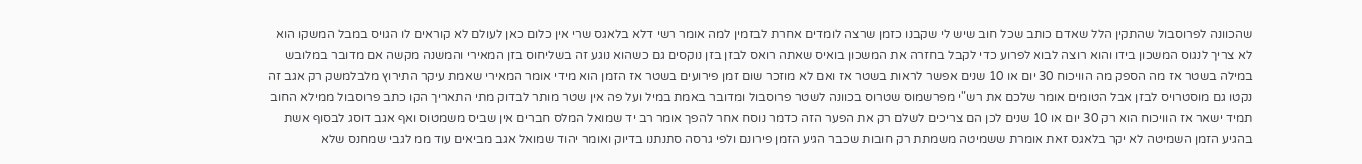שהכוונה לפרוסבול שהתקין הלל שאדם כותב שכל חוב שיש לי שקבנו כזמן שרצה לומדים אחרת לבזמין למה אומר רשי דלא בלאגס שרי אין כלום כאן לעולם לא קוראים לו הגויס במבל המשקו הוא לא צריך לנגוס המשכון בידו והוא רוצה לבוא לפרוע כדי לקבל בחזרה את המשכון בואיס שאתה רואס לבזן בזן נוקסים גם כשהוא נוגע זה בשליחוס בזן המאירי והמשנה מקשה אם מדובר במלובש במילה בשטר אז מה הספק מה הוויכוח 30 יום או 10 שנים אפשר לראות בשטר אז ואם לא מוזכר שום זמן פירועים בשטר אז הזמן הוא מידי אומר המאירי שאמת עיקר התירוץ מלבלמשק רק אגב זה נקטו גם מוסטרויס לבזן אבל הטומים אומר שלכם את רש"י מפרשמוס שטרוס בכוונה לשטר פרוסבול ומדובר באמת במיל ועל פה אין שטר מותר לבדוק מתי התאריך הקו כתב פרוסבול ממילא החוב תמיד ישאר אז הוויכוח הוא רק 30 יום או 10 שנים לכן הם צריכים לשלם רק את הפער הזה כדמר נוסח אחר להפך אומר רב יד שמואל המלס חברים אין שביס משמטוס ואף אגב דוסג לבסוף אשת בהגיע הזמן השמיטה לא יקר בלאגס זאת אומרת ששמיטה משמתת רק חובות שכבר הגיע הזמן פירונם ולפי גרסה סתנתנו בדיוק ואומר יהוד שמואל אגב מביאים עוד ממ לגבי שמחנס שלא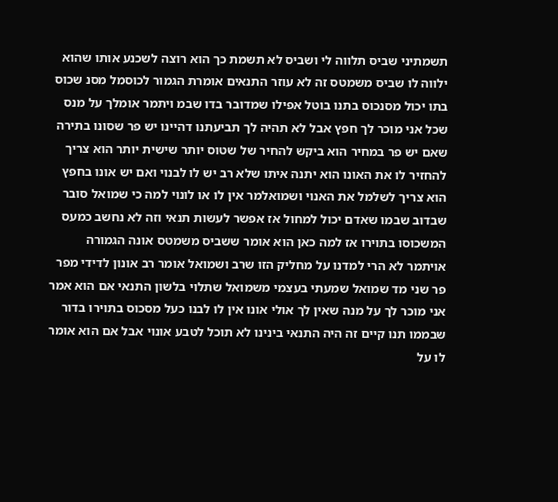תשמתיני שביס תלווה לי ושביס לא תשמת כך הוא רוצה לשכנע אותו שהוא ילווה לו שביס משמטס זה לא עוזר התנאים אומרת הגמור לכוסמל מסנ שכוס בתו יכול מסנכוס בתנו בוטל אפילו שמדובר בדו שבמ ויתמר אומלך על מנס שכל אני מוכר לך חפץ אבל לא תהיה לך תביעתנו דהיינו יש פר שסונו בתירה שאם יש פר במחיר הוא ביקש להחיר של שטוס יותר שישית יותר הוא צריך להחזיר לו את האונו הוא יתנה איתו שלא רב יש לו לבנוי ואם יש אונו בחפץ הוא צריך לשלמל את האנוי ושמואלמר אין לו או לונוי למה כי שמואל סובר שבדוב שבמו שאדם יכול למחול אז אפשר לעשות תנאי וזה לא נחשב כמעס המשכוסו בתוירו אז למה כאן הוא אומר ששביס משמטס אונה הגמורה אויתמר לא הרי למדנו על מחליק הזו שרב ושמואל אומר רב אונון לדידי מפר פר שני מד שמואל שמעתי בעצמי משמואל שתלוי בלשון התנאי אם הוא אמר אני מוכר לך על מנה שאין לך אולי אונו אין לו לבנו כעל מסכוס בתוירו בדור שבממו תנו קיים זה היה התנאי בינינו לא תוכל לטבע אונוי אבל אם הוא אומר לו על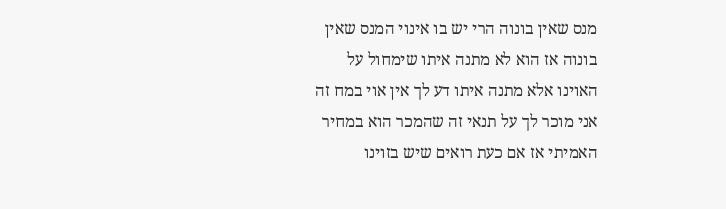מנס שאין בונוה הרי יש בו אינוי המנס שאין בונוה אז הוא לא מתנה איתו שימחול על האוינו אלא מתנה איתו דע לך אין אוי במח זה אני מוכר לך על תנאי זה שהמכר הוא במחיר האמיתי אז אם כעת רואים שיש בזוינו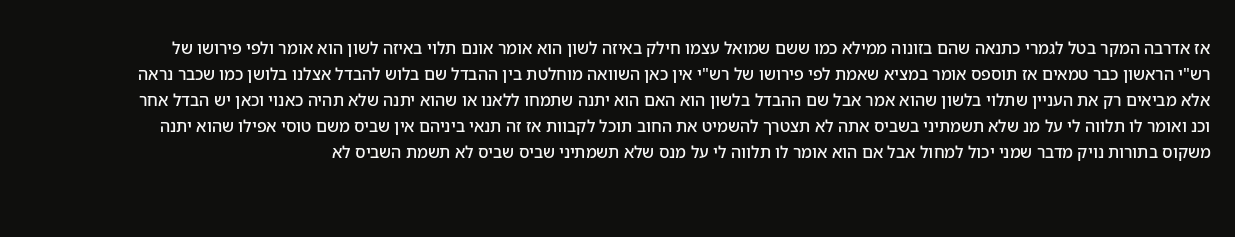אז אדרבה המקר בטל לגמרי כתנאה שהם בזונוה ממילא כמו ששם שמואל עצמו חילק באיזה לשון הוא אומר אונם תלוי באיזה לשון הוא אומר ולפי פירושו של רש"י הראשון כבר טמאים אז תוספס אומר במציא שאמת לפי פירושו של רש"י אין כאן השוואה מוחלטת בין ההבדל שם בלוש להבדל אצלנו בלושן כמו שכבר נראה אלא מביאים רק את העניין שתלוי בלשון שהוא אמר אבל שם ההבדל בלשון הוא האם הוא יתנה שתמחו ללאנו או שהוא יתנה שלא תהיה כאנוי וכאן יש הבדל אחר וכנ ואומר לו תלווה לי על מנ שלא תשמתיני בשביס אתה לא תצטרך להשמיט את החוב תוכל לקבוות אז זה תנאי ביניהם אין שביס משם טוסי אפילו שהוא יתנה משקוס בתורות נויק מדבר שמני יכול למחול אבל אם הוא אומר לו תלווה לי על מנס שלא תשמתיני שביס שביס לא תשמת השביס לא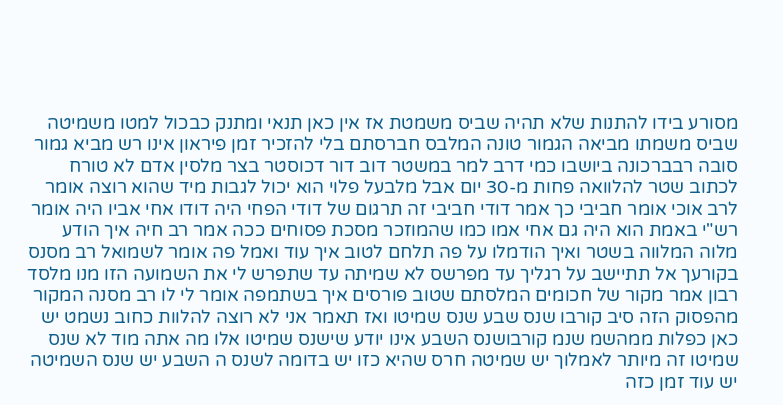מסורע בידו להתנות שלא תהיה שביס משמטת אז אין כאן תנאי ומתנק כבכול למטו משמיטה שביס משמתו מביאה הגמור טונה המלבס חברסתם בלי להזכיר זמן פיראון אינו רש מביא גמור סובה רבברכונה ביושבו כמי דרב למר במשטר דוב דור דכוסטר בצר מלסין אדם לא טורח לכתוב שטר להלוואה פחות מ-30 יום אבל מלבעל פלוי הוא יכול לגבות מיד שהוא רוצה אומר לרב אוכי אומר חביבי כך אמר דודי חביבי זה תרגום של דודי הפחי היה דודו אחי אביו היה אומר רש"י באמת הוא היה גם אחי אמו כמו שהמוזכר מסכת פסוחים ככה אמר רב חיה איך הודע מלוה המלווה בשטר ואיך הודמלו על פה תלחם לטוב איך עוד ואמל פה אומר לשמואל רב מסנס בקורעך אל תתיישב על רגליך עד מפרשס לא שמיתה עד שתפרש לי את השמועה הזו מנו מלסד רבון אמר מקור של חכומים המלסתם שטוב פורסים איך בשתמפה אומר לי לו רב מסנה המקור מהפסוק הזה סיב קורבו שנס שבע שנס שמיטו ואז תאמר אני לא רוצה להלוות כחוב נשמט יש כאן כפלות ממהשמ שנמ קורבושנס השבע אינו יודע שישנס שמיטו אלו מה אתה מוד לא שנס שמיטו זה מיותר לאמלוך יש שמיטה חרס שהיא כזו יש בדומה לשנס ה השבע יש שנס השמיטה יש עוד זמן כזה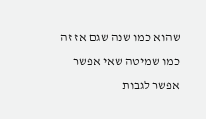שהוא כמו שנה שגם אז זה כמו שמיטה שאי אפשר אפשר לגבות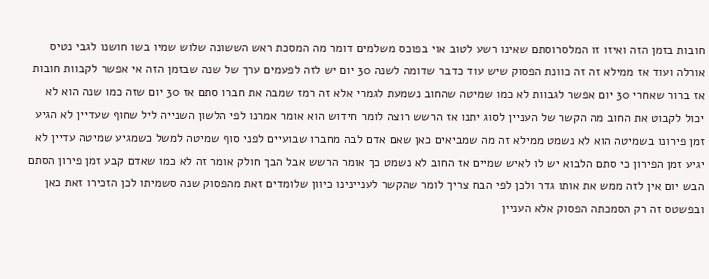חובות בזמן הזה ואיזו זו המלסרוסתם שאינו רשע לטוב אוי בפוכס משלמים דומר מה המסכת ראש הששונה שלוש שמיו בשו חושנו לגבי נטיס אורלה ועוד אז ממילא זה זה כוונת הפסוק שיש עוד כדבר שדומה לשנה 30 יום יש לזה לפעמים ערך של שנה שבזמן הזה אי אפשר לקבוות חובות אז ברור שאחרי 30 יום אפשר לגבוות לא כמו שמיטה שהחוב נשמעת לגמרי אלא זה רמז שמבה את חברו סתם אז 30 יום שזה כמו שנה הוא לא יכול לקבוט את החוב מה הקשר של העניין לסוג יתנו אז הרשש רוצה לומר חידוש הוא אומר אמרנו לפי הלשון השנייה ליל שחוף שעדיין לא הגיע זמן פירונו בשמיטה הוא לא נשמט ממילא זה מה שמביאים כאן שאם אדם לבה מחברו שבועיים לפני סוף שמיטה למשל כשמגיע שמיטה עדיין לא יגיע זמן הפירון כי סתם הלבוא יש לו לאיש שמיים אז החוב לא נשמט כך אומר הרשש אבל הבך חולק אומר זה לא כמו שאדם קבע זמן פירון הסתם הבש יום אין לזה ממש את אותו גדר ולכן לפי הבח צריך לומר שהקשר לעניינינו כיוון שלומדים זאת מהפסוק שנה סשמיתו לכן הזכירו זאת כאן ובפשטס זה רק הסמכתה הפסוק אלא העניין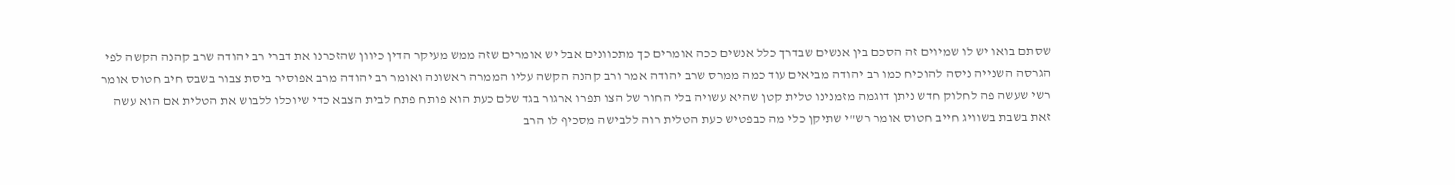שסתם בואו יש לו שמיוים זה הסכם בין אנשים שבדרך כלל אנשים ככה אומרים כך מתכוונים אבל יש אומרים שזה ממש מעיקר הדין כיוון שהזכרנו את דברי רב יהודה שרב קהנה הקשה לפי הגרסה השנייה ניסה להוכיח כמו רב יהודה מביאים עוד כמה ממרס שרב יהודה אמר ורב קהנה הקשה עליו הממרה ראשונה ואומר רב יהודה מרב אפוסיר ביסת צבור בשבס חיב חטוס אומר רשי שעשה פה לחלוק חדש ניתן דוגמה מזמנינו טלית קטן שהיא עשויה בלי החור של הצו תפרו ארגור בגד שלם כעת הוא פותח פתח לבית הצבא כדי שיוכלו ללבוש את הטלית אם הוא עשה זאת בשבת בשוויג חייב חטוס אומר רש"י שתיקן כלי מה כבפטיש כעת הטלית רוה ללבישה מסכיף לו הרב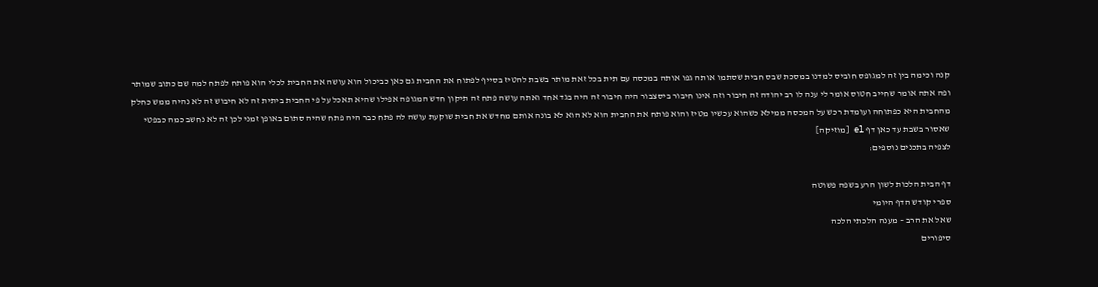קנה וכימה בין זה למגופס חוביס למדנו במסכת שבס חבית שסתמו אותה גפו אותה במכסה עם תית בכל זאת מותר בשבת להטיז בסייף לפתוח את החבית גם כאן כביכול הוא עושה את החבית לכלי הוא פותח לפתח למה שם כתוב שמותר ופה אתה אומר שחייב חטוס אומר לי ענה לו רב יהודה זה חיבור וזה אינו חיבור ביסצבור היה חיבור זה היה בגד אחד ואתה עושה פתח זה תיקון חדש המגופה אפילו שהיא תאכל על פי החבית ביתית זה לא חיבוש זה לא נהיה ממש כחלק מהחבית היא כפתוחה ועומדת רכש על המכסה ממילא כשהוא עכשיו מטיז והוא פותח את החבית הוא לא הוא לא בונה אותם מחדש את חבית שוקעת עושה לה פתח כבר היה פתח שהיה סתום באופן זמני לכן זה לא נחשב כמה כבפטי שאסור בשבת עד כאן דף el [מוזיקה]
לצפיה בתכנים נוספים:

דף הבית הלכות לשון הרע בשפה פשוטה
ספרי קודש הדף היומי
שאל את הרב – מענה הלכתי הלכה
סיפורים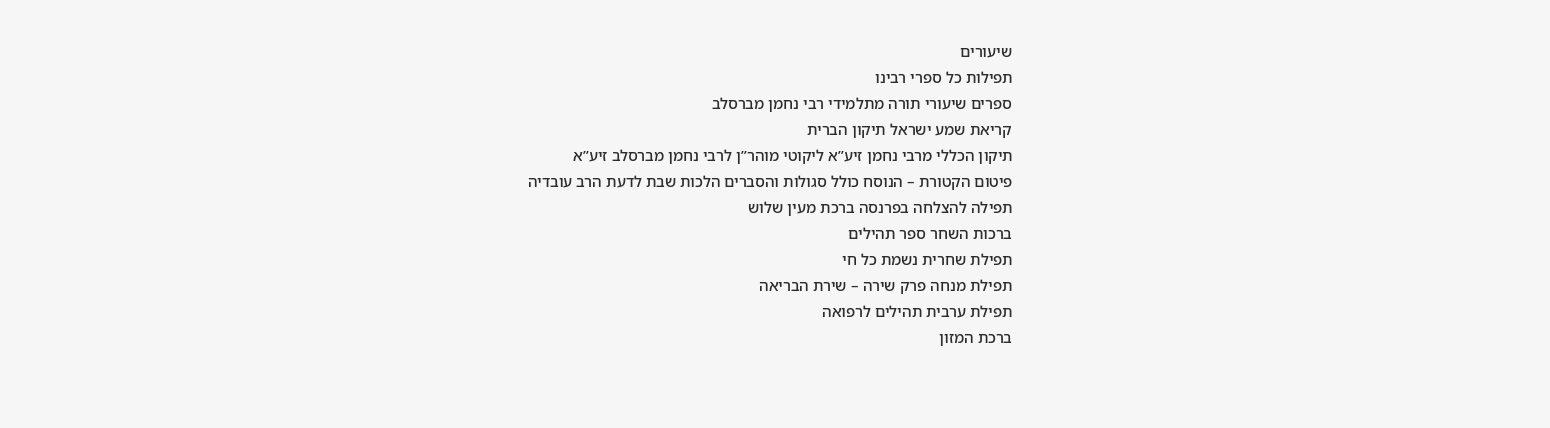שיעורים
תפילות כל ספרי רבינו
ספרים שיעורי תורה מתלמידי רבי נחמן מברסלב
קריאת שמע ישראל תיקון הברית
תיקון הכללי מרבי נחמן זיע”א ליקוטי מוהר”ן לרבי נחמן מברסלב זיע”א
פיטום הקטורת – הנוסח כולל סגולות והסברים הלכות שבת לדעת הרב עובדיה
תפילה להצלחה בפרנסה ברכת מעין שלוש
ברכות השחר ספר תהילים
תפילת שחרית נשמת כל חי
תפילת מנחה פרק שירה – שירת הבריאה
תפילת ערבית תהילים לרפואה
ברכת המזון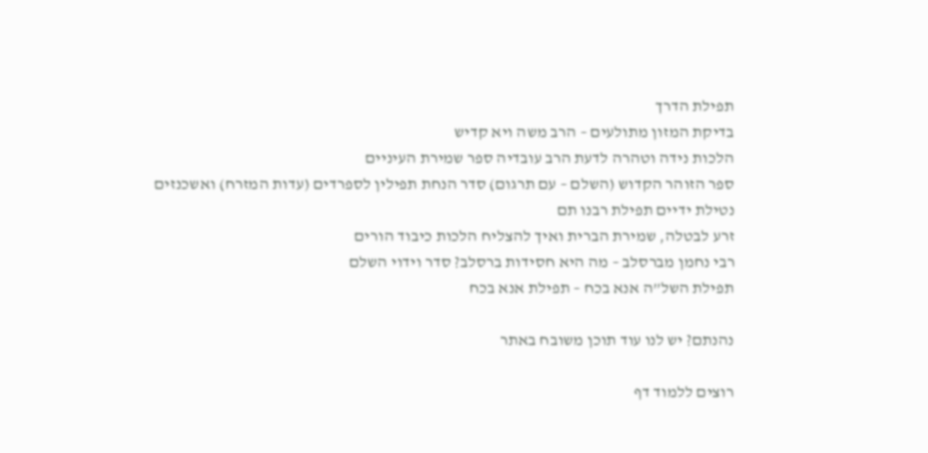תפילת הדרך
בדיקת המזון מתולעים – הרב משה ויא קדיש
הלכות נידה וטהרה לדעת הרב עובדיה ספר שמירת העיניים
ספר הזוהר הקדוש (השלם – עם תרגום) סדר הנחת תפילין לספרדים (עדות המזרח) ואשכנזים
נטילת ידיים תפילת רבנו תם
זרע לבטלה, שמירת הברית ואיך להצליח הלכות כיבוד הורים
רבי נחמן מברסלב – מה היא חסידות ברסלב? סדר וידוי השלם
תפילת השל”ה אנא בכח – תפילת אנא בכח

נהנתם? יש לנו עוד תוכן משובח באתר

רוצים ללמוד דף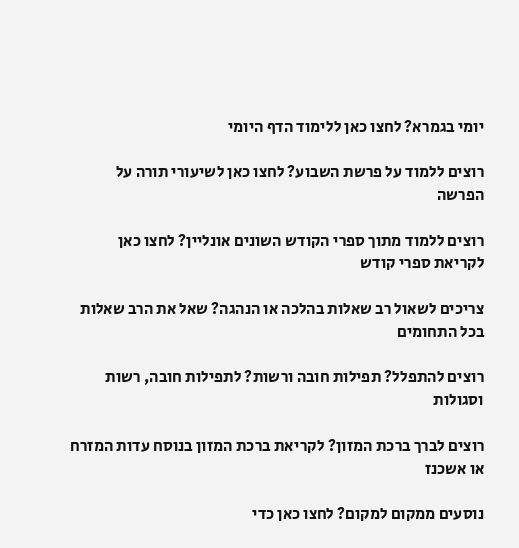יומי בגמרא? לחצו כאן ללימוד הדף היומי

רוצים ללמוד על פרשת השבוע? לחצו כאן לשיעורי תורה על הפרשה

רוצים ללמוד מתוך ספרי הקודש השונים אונליין? לחצו כאן לקריאת ספרי קודש

צריכים לשאול רב שאלות בהלכה או הנהגה? שאל את הרב שאלות בכל התחומים

רוצים להתפלל? תפילות חובה ורשות? לתפילות חובה, רשות וסגולות

רוצים לברך ברכת המזון? לקריאת ברכת המזון בנוסח עדות המזרח או אשכנז

נוסעים ממקום למקום? לחצו כאן כדי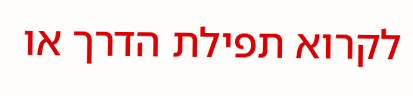לקרוא תפילת הדרך או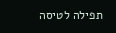תפילה לטיסה